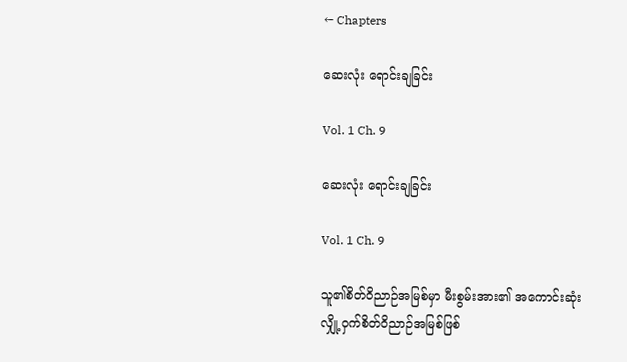← Chapters

ဆေးလုံး ရောင်းချခြင်း

Vol. 1 Ch. 9

ဆေးလုံး ရောင်းချခြင်း

Vol. 1 Ch. 9

သူ၏စိတ်ဝိညာဉ်အမြစ်မှာ မီးစွမ်းအား၏ အကောင်းဆုံး လျှို့ဝှက်စိတ်ဝိညာဉ်အမြစ်ဖြစ်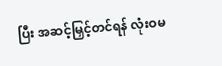ပြီး အဆင့်မြှင့်တင်ရန် လုံးဝမ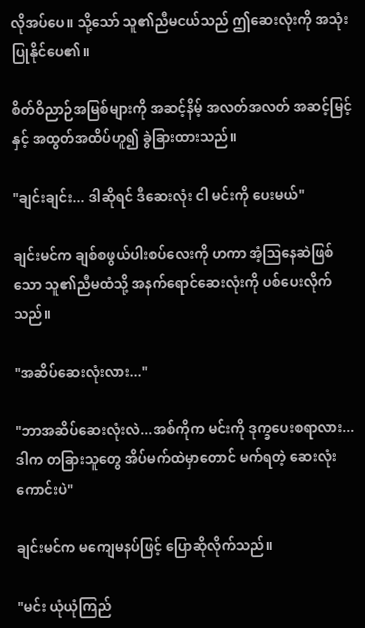လိုအပ်ပေ။ သို့သော် သူ၏ညီမငယ်သည် ဤဆေးလုံးကို အသုံးပြုနိုင်ပေ၏။

စိတ်ဝိညာဉ်အမြစ်များကို အဆင့်နိမ့် အလတ်အလတ် အဆင့်မြင့်နှင့် အထွတ်အထိပ်ဟူ၍ ခွဲခြားထားသည်။

"ချင်းချင်း... ဒါဆိုရင် ဒီဆေးလုံး ငါ မင်းကို ပေးမယ်"

ချင်းမင်က ချစ်စဖွယ်ပါးစပ်လေးကို ဟကာ အံ့ဩနေဆဲဖြစ်သော သူ၏ညီမထံသို့ အနက်ရောင်ဆေးလုံးကို ပစ်ပေးလိုက်သည်။

"အဆိပ်ဆေးလုံးလား..."

"ဘာအဆိပ်ဆေးလုံးလဲ...အစ်ကိုက မင်းကို ဒုက္ခပေးစရာလား...ဒါက တခြားသူတွေ အိပ်မက်ထဲမှာတောင် မက်ရတဲ့ ဆေးလုံးကောင်းပဲ"

ချင်းမင်က မကျေမနပ်ဖြင့် ပြောဆိုလိုက်သည်။

"မင်း ယုံယုံကြည်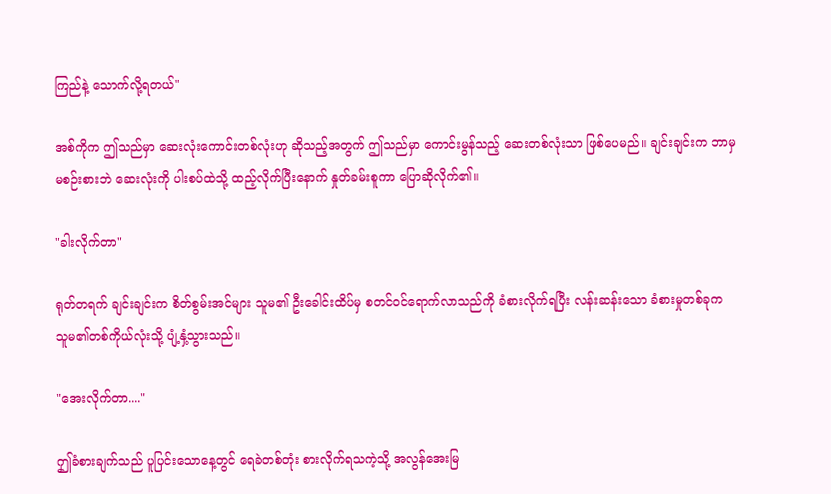ကြည်နဲ့ သောက်လို့ရတယ်"

အစ်ကိုက ဤသည်မှာ ဆေးလုံးကောင်းတစ်လုံးဟု ဆိုသည့်အတွက် ဤသည်မှာ ကောင်းမွန်သည့် ဆေးတစ်လုံးသာ ဖြစ်ပေမည်။ ချင်းချင်းက ဘာမှမစဉ်းစားဘဲ ဆေးလုံးကို ပါးစပ်ထဲသို့ ထည့်လိုက်ပြီးနောက် နှုတ်ခမ်းစူကာ ပြောဆိုလိုက်၏။

"ခါးလိုက်တာ"

ရုတ်တရက် ချင်းချင်းက စိတ်စွမ်းအင်များ သူမ၏ ဦးခေါင်းထိပ်မှ စတင်ဝင်ရောက်လာသည်ကို ခံစားလိုက်ရပြီး လန်းဆန်းသော ခံစားမှုတစ်ခုက သူမ၏တစ်ကိုယ်လုံးသို့ ပျံ့နှံ့သွားသည်။

"အေးလိုက်တာ...."

ဤှခံစားချက်သည် ပူပြင်းသောနေ့တွင် ရေခဲတစ်တုံး စားလိုက်ရသကဲ့သို့ အလွန်အေးမြ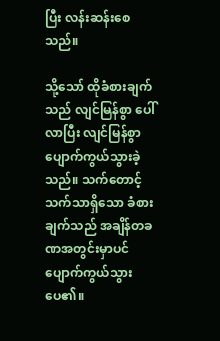ပြီး လန်းဆန်းစေသည်။

သို့သော် ထိုခံစားချက်သည် လျင်မြန်စွာ ပေါ်လာပြီး လျင်မြန်စွာ ပျောက်ကွယ်သွားခဲ့သည်။ သက်တောင့်သက်သာရှိသော ခံစားချက်သည် အချိန်တခဏအတွင်းမှာပင် ပျောက်ကွယ်သွားပေ၏။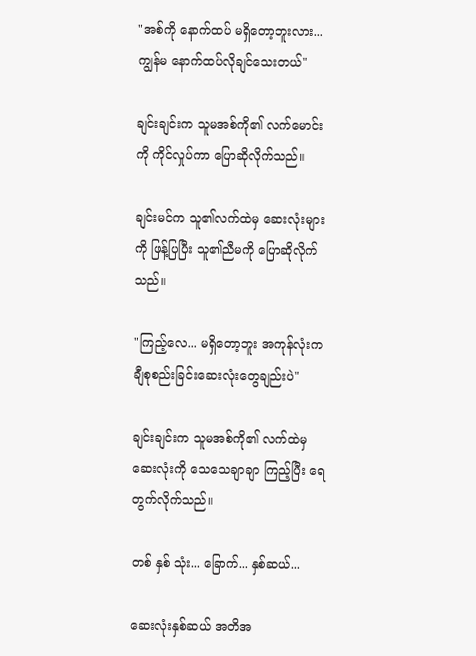"အစ်ကို နောက်ထပ် မရှိတော့ဘူးလား... ကျွန်မ နောက်ထပ်လိုချင်သေးတယ်"

ချင်းချင်းက သူမအစ်ကို၏ လက်မောင်းကို ကိုင်လှုပ်ကာ ပြောဆိုလိုက်သည်။

ချင်းမင်က သူ၏လက်ထဲမှ ဆေးလုံးများကို ဖြန့်ပြပြီး သူ၏ညီမကို ပြောဆိုလိုက်သည်။

"ကြည့်လေ... မရှိတော့ဘူး အကုန်လုံးက ချီစုစည်းခြင်းဆေးလုံးတွေချည်းပဲ"

ချင်းချင်းက သူမအစ်ကို၏ လက်ထဲမှ ဆေးလုံးကို သေသေချာချာ ကြည့်ပြီး ရေတွက်လိုက်သည်။

တစ် နှစ် သုံး... ခြောက်... နှစ်ဆယ်...

ဆေးလုံးနှစ်ဆယ် အတိအ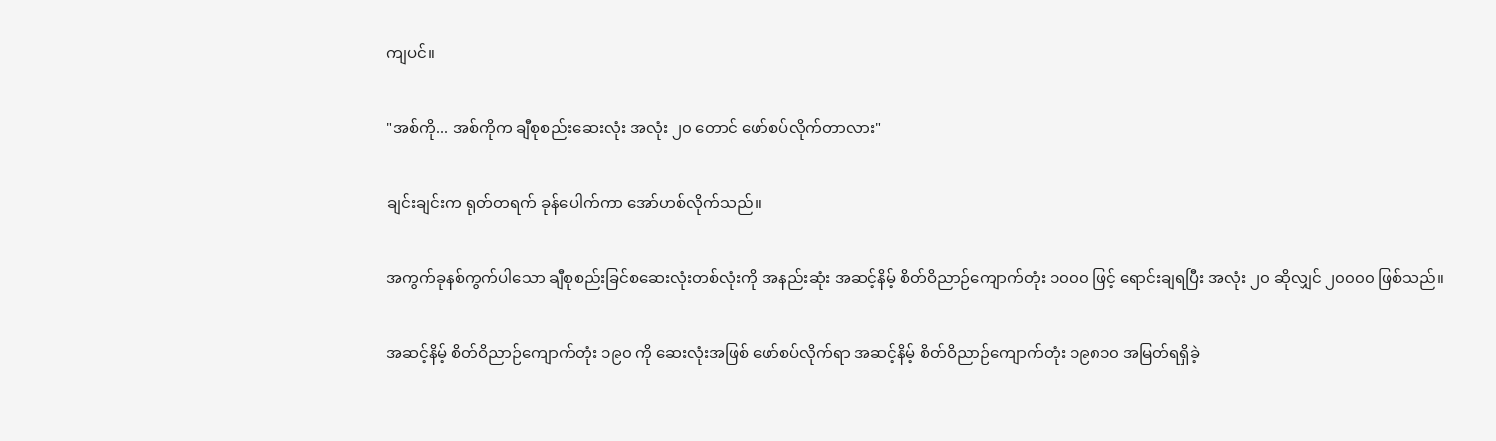ကျပင်။

"အစ်ကို... အစ်ကိုက ချီစုစည်းဆေးလုံး အလုံး ၂၀ တောင် ဖော်စပ်လိုက်တာလား"

ချင်းချင်းက ရုတ်တရက် ခုန်ပေါက်ကာ အော်ဟစ်လိုက်သည်။

အကွက်ခုနစ်ကွက်ပါသော ချီစုစည်းခြင်စဆေးလုံးတစ်လုံးကို အနည်းဆုံး အဆင့်နိမ့် စိတ်ဝိညာဉ်ကျောက်တုံး ၁၀၀၀ ဖြင့် ရောင်းချရပြီး အလုံး ၂၀ ဆိုလျှင် ၂၀၀၀၀ ဖြစ်သည်။

အဆင့်နိမ့် စိတ်ဝိညာဉ်ကျောက်တုံး ၁၉၀ ကို ဆေးလုံးအဖြစ် ဖော်စပ်လိုက်ရာ အဆင့်နိမ့် စိတ်ဝိညာဉ်ကျောက်တုံး ၁၉၈၁၀ အမြတ်ရရှိခဲ့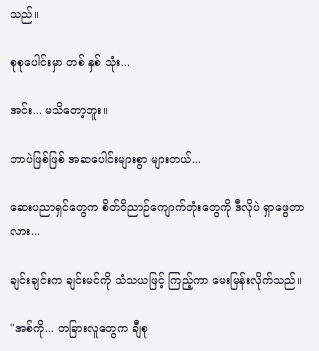သည်။

စုစုပေါင်းမှာ တစ် နှစ် သုံး...

အင်း... မသိတော့ဘူး။

ဘာပဲဖြစ်ဖြစ် အဆပေါင်းများစွာ များတယ်...

ဆေးပညာရှင်တွေက စိတ်ဝိညာဉ်ကျောက်တုံးတွေကို ဒီလိုပဲ ရှာဖွေတာလား...

ချင်းချင်းက ချင်းမင်ကို သံသယဖြင့် ကြည့်ကာ မေးမြန်းလိုက်သည်။

"အစ်ကို... တခြားလူတွေက ချီစု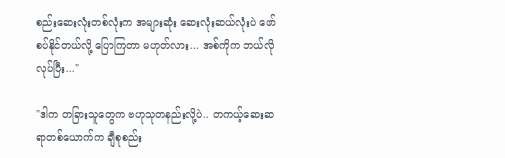စည်းဆေးလုံးတစ်လုံးက အများဆုံး ဆေးလုံးဆယ်လုံးပဲ ဖော်စပ်နိုင်တယ်လို့ ပြောကြတာ မဟုတ်လား... အစ်ကိုက ဘယ်လိုလုပ်ပြီး..."

"ဒါက တခြားသူတွေက ဗဟုသုတနည်းလို့ပဲ.. တကယ့်ဆေးဆရာတစ်ယောက်က ချီစုစည်း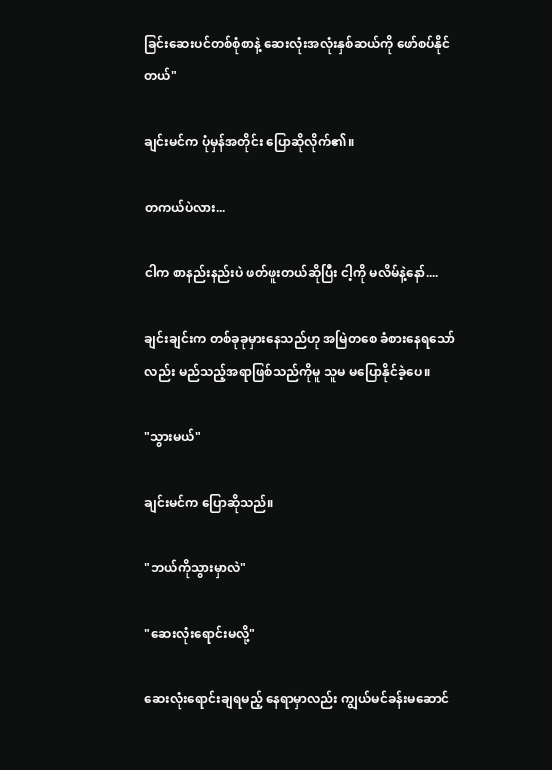ခြင်းဆေးပင်တစ်စုံစာနဲ့ ဆေးလုံးအလုံးနှစ်ဆယ်ကို ဖော်စပ်နိုင်တယ်"

ချင်းမင်က ပုံမှန်အတိုင်း ပြောဆိုလိုက်၏။

တကယ်ပဲလား...

ငါက စာနည်းနည်းပဲ ဖတ်ဖူးတယ်ဆိုပြီး ငါ့ကို မလိမ်နဲ့နော်....

ချင်းချင်းက တစ်ခုခုမှားနေသည်ဟု အမြဲတစေ ခံစားနေရသော်လည်း မည်သည့်အရာဖြစ်သည်ကိုမူ သူမ မပြောနိုင်ခဲ့ပေ။

"သွားမယ်"

ချင်းမင်က ပြောဆိုသည်။

"ဘယ်ကိုသွားမှာလဲ"

"ဆေးလုံးရောင်းမလို့"

ဆေးလုံးရောင်းချရမည့် နေရာမှာလည်း ကျွယ်မင်ခန်းမဆောင်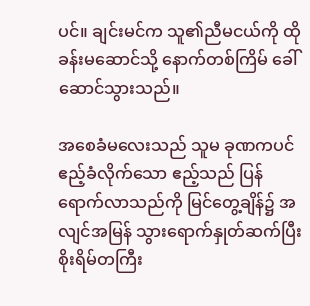ပင်။ ချင်းမင်က သူ၏ညီမငယ်ကို ထိုခန်းမဆောင်သို့ နောက်တစ်ကြိမ် ခေါ်ဆောင်သွားသည်။

အစေခံမလေးသည် သူမ ခုဏကပင် ဧည့်ခံလိုက်သော ဧည့်သည် ပြန်ရောက်လာသည်ကို မြင်တွေ့ချိန်၌ အလျင်အမြန် သွားရောက်နှုတ်ဆက်ပြီး စိုးရိမ်တကြီး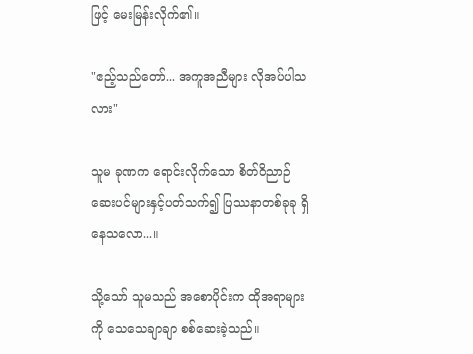ဖြင့် မေးမြန်းလိုက်၏။

"ဧည့်သည်တော်... အကူအညီများ လိုအပ်ပါသလား"

သူမ ခုဏက ရောင်းလိုက်သော စိတ်ဝိညာဉ်ဆေးပင်များနှင့်ပတ်သက်၍ ပြဿနာတစ်ခုခု ရှိနေသလော...။

သို့သော် သူမသည် အစောပိုင်းက ထိုအရာများကို သေသေချာချာ စစ်ဆေးခဲ့သည်။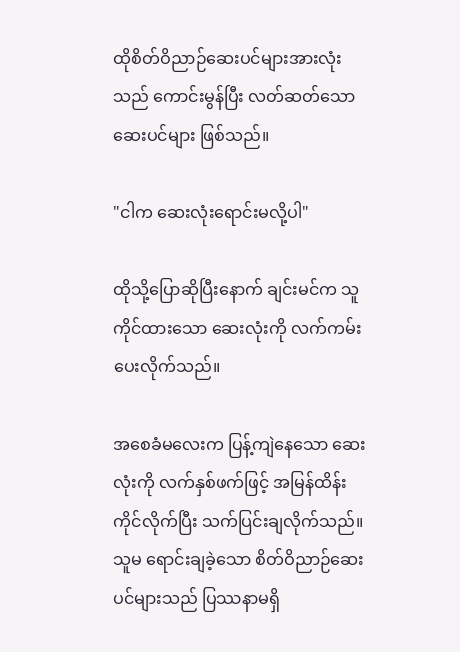ထိုစိတ်ဝိညာဉ်ဆေးပင်များအားလုံးသည် ကောင်းမွန်ပြီး လတ်ဆတ်သော ဆေးပင်များ ဖြစ်သည်။

"ငါက ဆေးလုံးရောင်းမလို့ပါ"

ထိုသို့ပြောဆိုပြီးနောက် ချင်းမင်က သူ ကိုင်ထားသော ဆေးလုံးကို လက်ကမ်းပေးလိုက်သည်။

အစေခံမလေးက ပြန့်ကျဲနေသော ဆေးလုံးကို လက်နှစ်ဖက်ဖြင့် အမြန်ထိန်းကိုင်လိုက်ပြီး သက်ပြင်းချလိုက်သည်။ သူမ ရောင်းချခဲ့သော စိတ်ဝိညာဉ်ဆေးပင်များသည် ပြဿနာမရှိ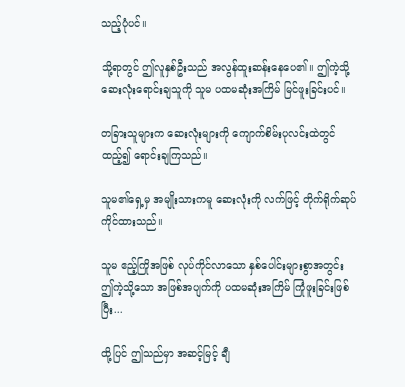သည့်ပုံပင်။

သို့ရာတွင် ဤလူနှစ်ဦးသည် အလွန်ထူးဆန်းနေပေ၏။ ဤကဲ့သို့ ဆေးလုံးရောင်းချသူကို သူမ ပထမဆုံးအကြိမ် မြင်ဖူးခြင်းပင်။

တခြားသူများက ဆေးလုံးများကို ကျောက်စိမ်းပုလင်းထဲတွင် ထည့်၍ ရောင်းချကြသည်။

သူမ၏ရှေ့မှ အမျိုးသားကမူ ဆေးလုံးကို လက်ဖြင့် တိုက်ရိုက်ဆုပ်ကိုင်ထားသည်။

သူမ ဧည့်ကြိုအဖြစ် လုပ်ကိုင်လာသော နှစ်ပေါင်းများစွာအတွင်း ဤကဲ့သို့သော အဖြစ်အပျက်ကို ပထမဆုံးအကြိမ် ကြုံဖူးခြင်းဖြစ်ပြီး...

ထို့ပြင် ဤသည်မှာ အဆင့်မြင့် ချီ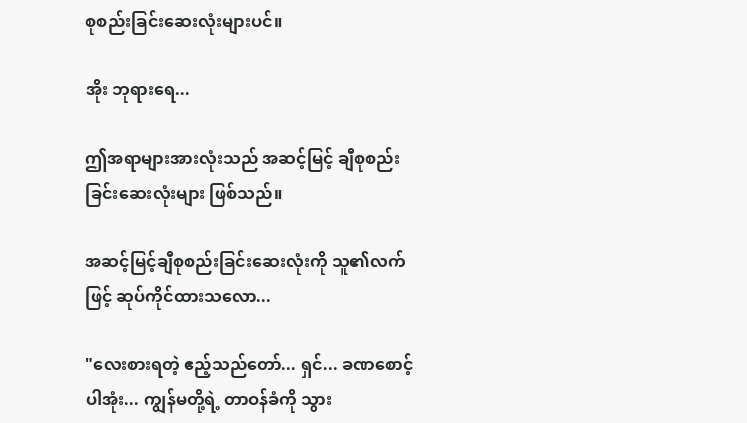စုစည်းခြင်းဆေးလုံးများပင်။

အိုး ဘုရားရေ...

ဤအရာများအားလုံးသည် အဆင့်မြင့် ချီစုစည်းခြင်းဆေးလုံးများ ဖြစ်သည်။

အဆင့်မြင့်ချီစုစည်းခြင်းဆေးလုံးကို သူ၏လက်ဖြင့် ဆုပ်ကိုင်ထားသလော...

"လေးစားရတဲ့ ဧည့်သည်တော်... ရှင်... ခဏစောင့်ပါအုံး... ကျွန်မတို့ရဲ့ တာဝန်ခံကို သွား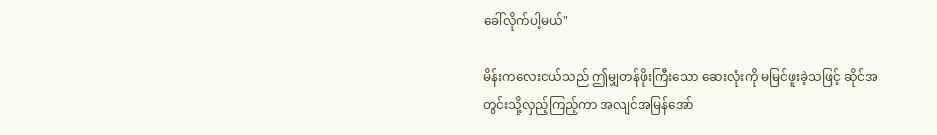ခေါ်လိုက်ပါ့မယ်"

မိန်းကလေးငယ်သည် ဤမျှတန်ဖိုးကြီးသော ဆေးလုံးကို မမြင်ဖူးခဲ့သဖြင့် ဆိုင်အတွင်းသို့လှည့်ကြည့်ကာ အလျင်အမြန်အော်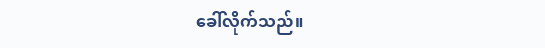ခေါ်လိုက်သည်။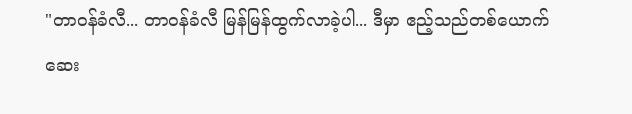"တာဝန်ခံလီ... တာဝန်ခံလီ မြန်မြန်ထွက်လာခဲ့ပါ... ဒီမှာ ဧည့်သည်တစ်ယောက် ဆေး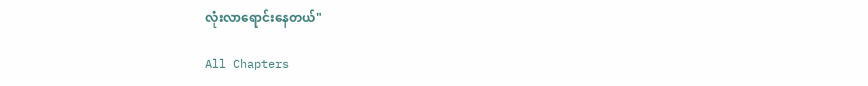လုံးလာရောင်းနေတယ်"

All Chapters